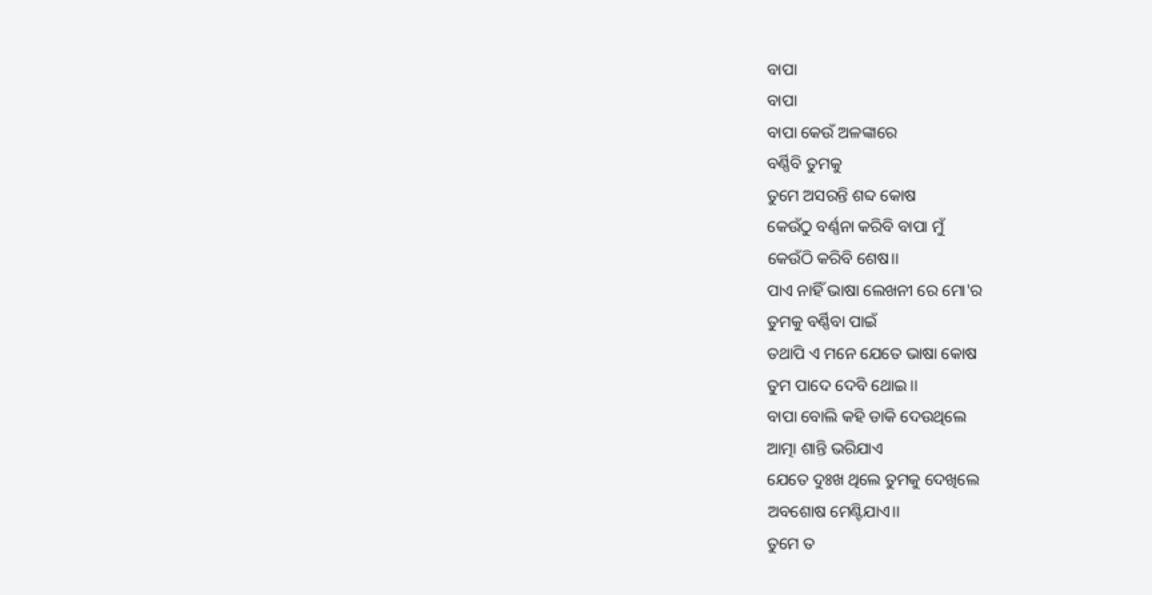ବାପା
ବାପା
ବାପା କେଉଁ ଅଳଙ୍କାରେ
ବର୍ଣ୍ଣିବି ତୁମକୁ
ତୁମେ ଅସରନ୍ତି ଶବ୍ଦ କୋଷ
କେଉଁଠୁ ବର୍ଣ୍ଣନା କରିବି ବାପା ମୁଁ
କେଉଁଠି କରିବି ଶେଷ।।
ପାଏ ନାହିଁ ଭାଷା ଲେଖନୀ ରେ ମୋ'ର
ତୁମକୁ ବର୍ଣ୍ଣିବା ପାଇଁ
ତଥାପି ଏ ମନେ ଯେତେ ଭାଷା କୋଷ
ତୁମ ପାଦେ ଦେବି ଥୋଇ।।
ବାପା ବୋଲି କହି ଡାକି ଦେଉଥିଲେ
ଆତ୍ମା ଶାନ୍ତି ଭରିଯାଏ
ଯେତେ ଦୁଃଖ ଥିଲେ ତୁମକୁ ଦେଖିଲେ
ଅବଶୋଷ ମେଣ୍ଟିଯାଏ।।
ତୁମେ ତ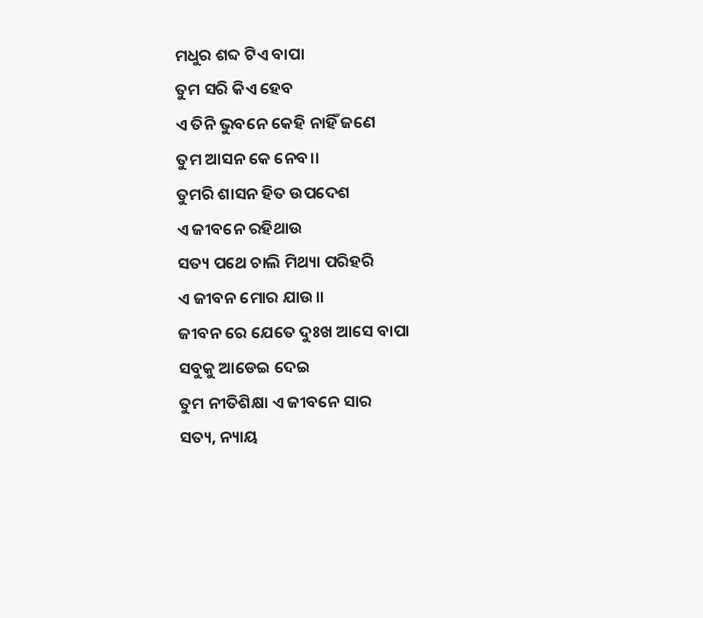ମଧୁର ଶବ୍ଦ ଟିଏ ବାପା
ତୁମ ସରି କିଏ ହେବ
ଏ ତିନି ଭୁବନେ କେହି ନାହିଁ ଜଣେ
ତୁମ ଆସନ କେ ନେବ।।
ତୁମରି ଶାସନ ହିତ ଉପଦେଶ
ଏ ଜୀବନେ ରହିଥାଉ
ସତ୍ୟ ପଥେ ଚାଲି ମିଥ୍ୟା ପରିହରି
ଏ ଜୀବନ ମୋର ଯାଉ।।
ଜୀବନ ରେ ଯେତେ ଦୁଃଖ ଆସେ ବାପା
ସବୁକୁ ଆଡେଇ ଦେଇ
ତୁମ ନୀତିଶିକ୍ଷା ଏ ଜୀବନେ ସାର
ସତ୍ୟ, ନ୍ୟାୟ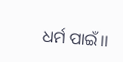ଧର୍ମ ପାଇଁ।।